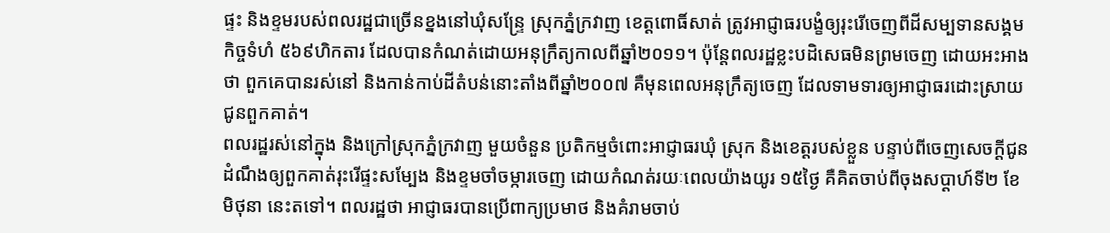ផ្ទះ និងខ្ទមរបស់ពលរដ្ឋជាច្រើនខ្នងនៅឃុំសន្ទ្រែ ស្រុកភ្នំក្រវាញ ខេត្តពោធិ៍សាត់ ត្រូវអាជ្ញាធរបង្ខំឲ្យរុះរើចេញពីដីសម្បទានសង្គមកិច្ចទំហំ ៥៦៩ហិកតារ ដែលបានកំណត់ដោយអនុក្រឹត្យកាលពីឆ្នាំ២០១១។ ប៉ុន្តែពលរដ្ឋខ្លះបដិសេធមិនព្រមចេញ ដោយអះអាងថា ពួកគេបានរស់នៅ និងកាន់កាប់ដីតំបន់នោះតាំងពីឆ្នាំ២០០៧ គឺមុនពេលអនុក្រឹត្យចេញ ដែលទាមទារឲ្យអាជ្ញាធរដោះស្រាយជូនពួកគាត់។
ពលរដ្ឋរស់នៅក្នុង និងក្រៅស្រុកភ្នំក្រវាញ មួយចំនួន ប្រតិកម្មចំពោះអាជ្ញាធរឃុំ ស្រុក និងខេត្តរបស់ខ្លួន បន្ទាប់ពីចេញសេចក្ដីជូនដំណឹងឲ្យពួកគាត់រុះរើផ្ទះសម្បែង និងខ្ទមចាំចម្ការចេញ ដោយកំណត់រយៈពេលយ៉ាងយូរ ១៥ថ្ងៃ គឺគិតចាប់ពីចុងសប្ដាហ៍ទី២ ខែមិថុនា នេះតទៅ។ ពលរដ្ឋថា អាជ្ញាធរបានប្រើពាក្យប្រមាថ និងគំរាមចាប់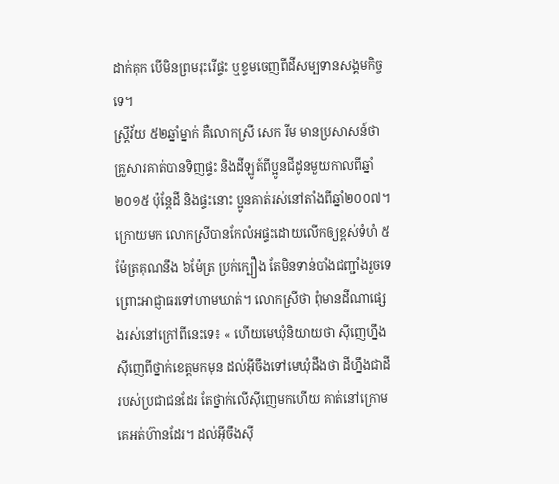ដាក់គុក បើមិនព្រមរុះរើផ្ទះ ឬខ្ទមចេញពីដីសម្បទានសង្គមកិច្ចទេ។
ស្ត្រីវ័យ ៥២ឆ្នាំម្នាក់ គឺលោកស្រី សេក រីម មានប្រសាសន៍ថា គ្រួសារគាត់បានទិញផ្ទះ និងដីឡូត៍ពីប្អូនជីដូនមួយកាលពីឆ្នាំ២០១៥ ប៉ុន្តែដី និងផ្ទះនោះ ប្អូនគាត់រស់នៅតាំងពីឆ្នាំ២០០៧។ ក្រោយមក លោកស្រីបានកែលំអផ្ទះដោយលើកឲ្យខ្ពស់ទំហំ ៥ម៉ែត្រគុណនឹង ៦ម៉ែត្រ ប្រក់ក្បឿង តែមិនទាន់បាំងជញ្ជាំងរួចទេ ព្រោះអាជ្ញាធរទៅហាមឃាត់។ លោកស្រីថា ពុំមានដីណាផ្សេងរស់នៅក្រៅពីនេះទេ៖ « ហើយមេឃុំនិយាយថា ស៊ីញេហ្នឹងស៊ីញេពីថ្នាក់ខេត្តមកមុន ដល់អ៊ីចឹងទៅមេឃុំដឹងថា ដីហ្នឹងជាដីរបស់ប្រជាជនដែរ តែថ្នាក់លើស៊ីញេមកហើយ គាត់នៅក្រោមគេអត់ហ៊ានដែរ។ ដល់អ៊ីចឹងស៊ី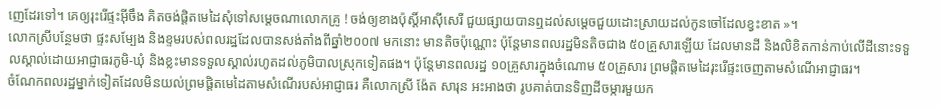ញេដែរទៅ។ គេឲ្យរុះរើផ្ទះអ៊ីចឹង គិតចង់ផ្ដិតមេដៃសុំទៅសម្ដេចណាលោកគ្រូ ! ចង់ឲ្យខាងប៉ុស្តិ៍អាស៊ីសេរី ជួយផ្សាយបានឮដល់សម្ដេចជួយដោះស្រាយដល់កូនចៅដែលខ្វះខាត »។
លោកស្រីបន្ថែមថា ផ្ទះសម្បែង និងខ្ទមរបស់ពលរដ្ឋដែលបានសង់តាំងពីឆ្នាំ២០០៧ មកនោះ មានតិចប៉ុណ្ណោះ ប៉ុន្តែមានពលរដ្ឋមិនតិចជាង ៥០គ្រួសារឡើយ ដែលមានដី និងលិខិតកាន់កាប់លើដីនោះទទួលស្គាល់ដោយអាជ្ញាធរភូមិ-ឃុំ និងខ្លះមានទទួលស្គាល់រហូតដល់ភូមិបាលស្រុកទៀតផង។ ប៉ុន្តែមានពលរដ្ឋ ១០គ្រួសារក្នុងចំណោម ៥០គ្រួសារ ព្រមផ្ដិតមេដៃរុះរើផ្ទះចេញតាមសំណើអាជ្ញាធរ។
ចំណែកពលរដ្ឋម្នាក់ទៀតដែលមិនយល់ព្រមផ្ដិតមេដៃតាមសំណើរបស់អាជ្ញាធរ គឺលោកស្រី ង៉ែត សារុន អះអាងថា រូបគាត់បានទិញដីចម្ការមួយក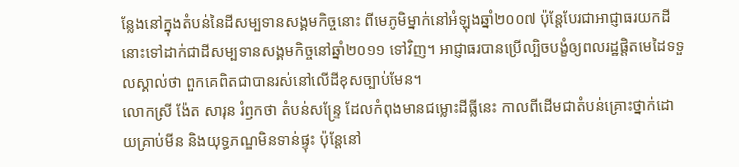ន្លែងនៅក្នុងតំបន់នៃដីសម្បទានសង្គមកិច្ចនោះ ពីមេភូមិម្នាក់នៅអំឡុងឆ្នាំ២០០៧ ប៉ុន្តែបែរជាអាជ្ញាធរយកដីនោះទៅដាក់ជាដីសម្បទានសង្គមកិច្ចនៅឆ្នាំ២០១១ ទៅវិញ។ អាជ្ញាធរបានប្រើល្បិចបង្ខំឲ្យពលរដ្ឋផ្ដិតមេដៃទទួលស្គាល់ថា ពួកគេពិតជាបានរស់នៅលើដីខុសច្បាប់មែន។
លោកស្រី ង៉ែត សារុន រំឭកថា តំបន់សន្ទ្រែ ដែលកំពុងមានជម្លោះដីធ្លីនេះ កាលពីដើមជាតំបន់គ្រោះថ្នាក់ដោយគ្រាប់មីន និងយុទ្ធភណ្ឌមិនទាន់ផ្ទុះ ប៉ុន្តែនៅ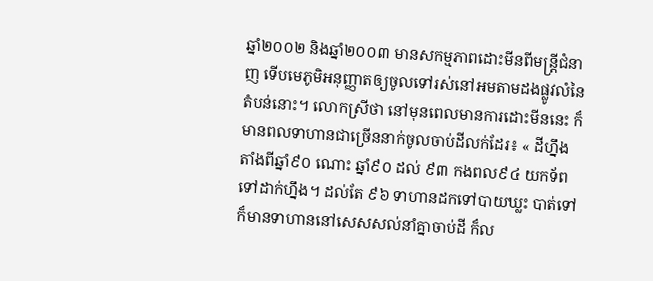ឆ្នាំ២០០២ និងឆ្នាំ២០០៣ មានសកម្មភាពដោះមីនពីមន្ត្រីជំនាញ ទើបមេភូមិអនុញ្ញាតឲ្យចូលទៅរស់នៅអមតាមដងផ្លូវលំនៃតំបន់នោះ។ លោកស្រីថា នៅមុនពេលមានការដោះមីននេះ ក៏មានពលទាហានជាច្រើននាក់ចូលចាប់ដីលក់ដែរ៖ « ដីហ្នឹងតាំងពីឆ្នាំ៩០ ណោះ ឆ្នាំ៩០ ដល់ ៩៣ កងពល៩៤ យកទ័ពទៅដាក់ហ្នឹង។ ដល់តែ ៩៦ ទាហានដកទៅបាយឃ្លះ បាត់ទៅ ក៏មានទាហាននៅសេសសល់នាំគ្នាចាប់ដី ក៏ល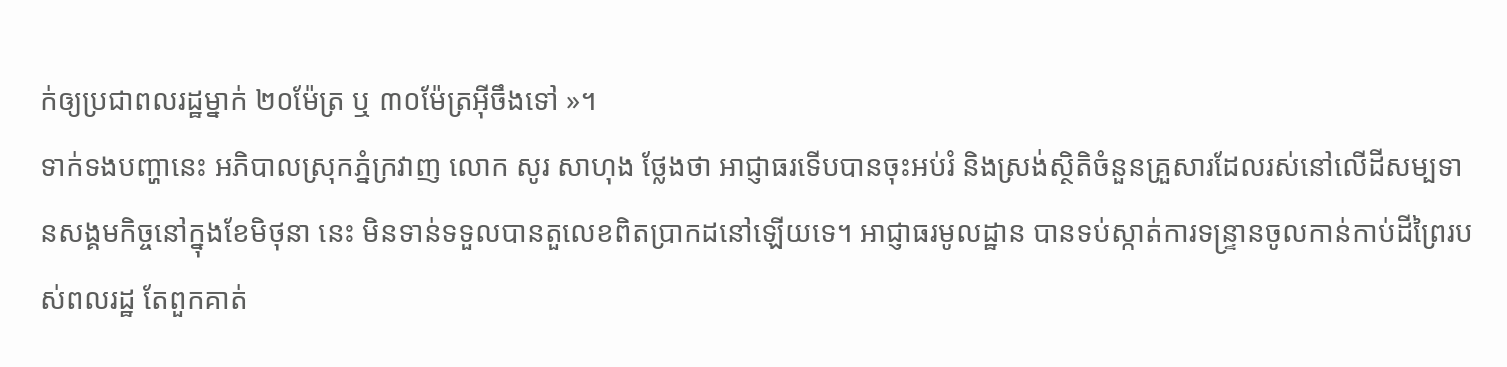ក់ឲ្យប្រជាពលរដ្ឋម្នាក់ ២០ម៉ែត្រ ឬ ៣០ម៉ែត្រអ៊ីចឹងទៅ »។
ទាក់ទងបញ្ហានេះ អភិបាលស្រុកភ្នំក្រវាញ លោក សូរ សាហុង ថ្លែងថា អាជ្ញាធរទើបបានចុះអប់រំ និងស្រង់ស្ថិតិចំនួនគ្រួសារដែលរស់នៅលើដីសម្បទានសង្គមកិច្ចនៅក្នុងខែមិថុនា នេះ មិនទាន់ទទួលបានតួលេខពិតប្រាកដនៅឡើយទេ។ អាជ្ញាធរមូលដ្ឋាន បានទប់ស្កាត់ការទន្ទ្រានចូលកាន់កាប់ដីព្រៃរបស់ពលរដ្ឋ តែពួកគាត់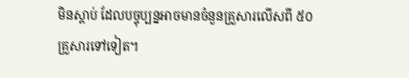មិនស្ដាប់ ដែលបច្ចុប្បន្នអាចមានចំនួនគ្រួសារលើសពី ៥០គ្រួសារទៅទៀត។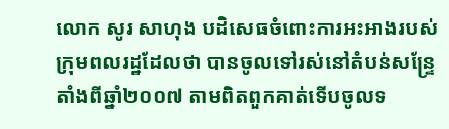លោក សូរ សាហុង បដិសេធចំពោះការអះអាងរបស់ក្រុមពលរដ្ឋដែលថា បានចូលទៅរស់នៅតំបន់សន្ទ្រែ តាំងពីឆ្នាំ២០០៧ តាមពិតពួកគាត់ទើបចូលទ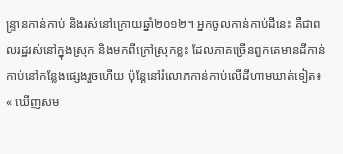ន្ទ្រានកាន់កាប់ និងរស់នៅក្រោយឆ្នាំ២០១២។ អ្នកចូលកាន់កាប់ដីនេះ គឺជាពលរដ្ឋរស់នៅក្នុងស្រុក និងមកពីក្រៅស្រុកខ្លះ ដែលភាគច្រើនពួកគេមានដីកាន់កាប់នៅកន្លែងផ្សេងរួចហើយ ប៉ុន្តែនៅរំលោភកាន់កាប់លើដីហាមឃាត់ទៀត៖ « ឃើញសម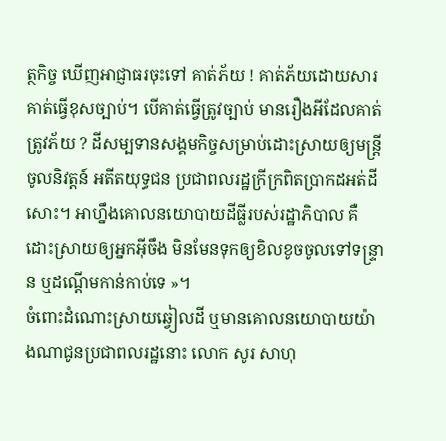ត្ថកិច្ច ឃើញអាជ្ញាធរចុះទៅ គាត់ភ័យ ! គាត់ភ័យដោយសារគាត់ធ្វើខុសច្បាប់។ បើគាត់ធ្វើត្រូវច្បាប់ មានរឿងអីដែលគាត់ត្រូវភ័យ ? ដីសម្បទានសង្គមកិច្ចសម្រាប់ដោះស្រាយឲ្យមន្ត្រីចូលនិវត្តន៍ អតីតយុទ្ធជន ប្រជាពលរដ្ឋក្រីក្រពិតប្រាកដអត់ដីសោះ។ អាហ្នឹងគោលនយោបាយដីធ្លីរបស់រដ្ឋាភិបាល គឺដោះស្រាយឲ្យអ្នកអ៊ីចឹង មិនមែនទុកឲ្យខិលខូចចូលទៅទន្ទ្រាន ឬដណ្ដើមកាន់កាប់ទេ »។
ចំពោះដំណោះស្រាយឆ្វៀលដី ឬមានគោលនយោបាយយ៉ាងណាជូនប្រជាពលរដ្ឋនោះ លោក សូរ សាហុ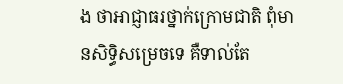ង ថាអាជ្ញាធរថ្នាក់ក្រោមជាតិ ពុំមានសិទ្ធិសម្រេចទេ គឺទាល់តែ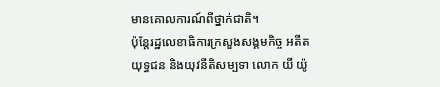មានគោលការណ៍ពីថ្នាក់ជាតិ។
ប៉ុន្តែរដ្ឋលេខាធិការក្រសួងសង្គមកិច្ច អតីតយុទ្ធជន និងយុវនីតិសម្បទា លោក យី យ៉ូ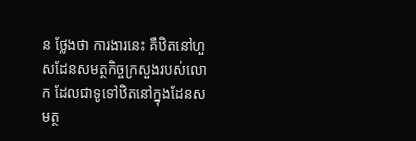ន ថ្លែងថា ការងារនេះ គឺឋិតនៅហួសដែនសមត្ថកិច្ចក្រសួងរបស់លោក ដែលជាទូទៅឋិតនៅក្នុងដែនសមត្ថ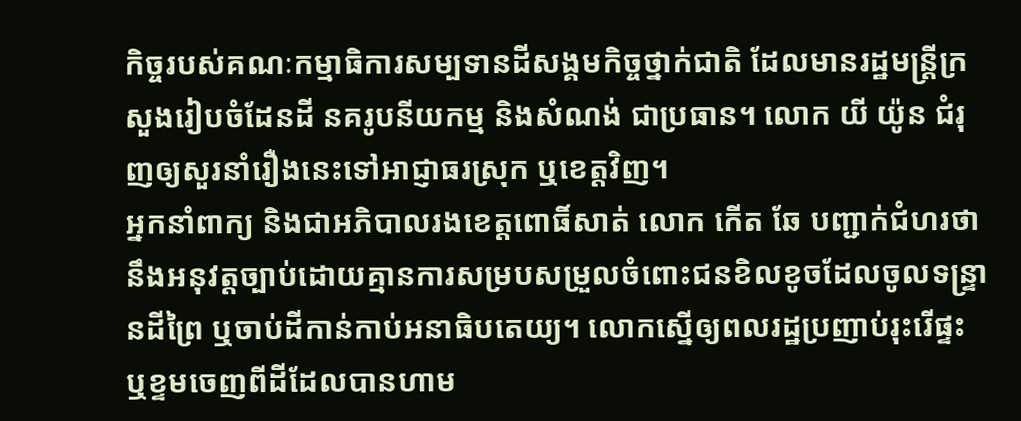កិច្ចរបស់គណៈកម្មាធិការសម្បទានដីសង្គមកិច្ចថ្នាក់ជាតិ ដែលមានរដ្ឋមន្ត្រីក្រសួងរៀបចំដែនដី នគរូបនីយកម្ម និងសំណង់ ជាប្រធាន។ លោក យី យ៉ូន ជំរុញឲ្យសួរនាំរឿងនេះទៅអាជ្ញាធរស្រុក ឬខេត្តវិញ។
អ្នកនាំពាក្យ និងជាអភិបាលរងខេត្តពោធិ៍សាត់ លោក កើត ឆែ បញ្ជាក់ជំហរថា នឹងអនុវត្តច្បាប់ដោយគ្មានការសម្របសម្រួលចំពោះជនខិលខូចដែលចូលទន្ទ្រានដីព្រៃ ឬចាប់ដីកាន់កាប់អនាធិបតេយ្យ។ លោកស្នើឲ្យពលរដ្ឋប្រញាប់រុះរើផ្ទះ ឬខ្ទមចេញពីដីដែលបានហាម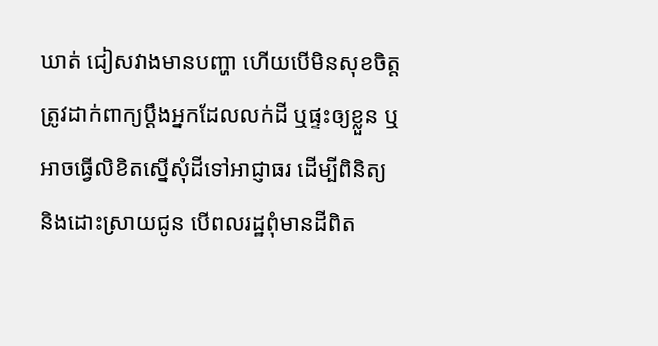ឃាត់ ជៀសវាងមានបញ្ហា ហើយបើមិនសុខចិត្ត ត្រូវដាក់ពាក្យប្ដឹងអ្នកដែលលក់ដី ឬផ្ទះឲ្យខ្លួន ឬអាចធ្វើលិខិតស្នើសុំដីទៅអាជ្ញាធរ ដើម្បីពិនិត្យ និងដោះស្រាយជូន បើពលរដ្ឋពុំមានដីពិត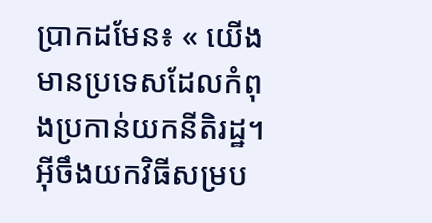ប្រាកដមែន៖ « យើងមានប្រទេសដែលកំពុងប្រកាន់យកនីតិរដ្ឋ។ អ៊ីចឹងយកវិធីសម្រប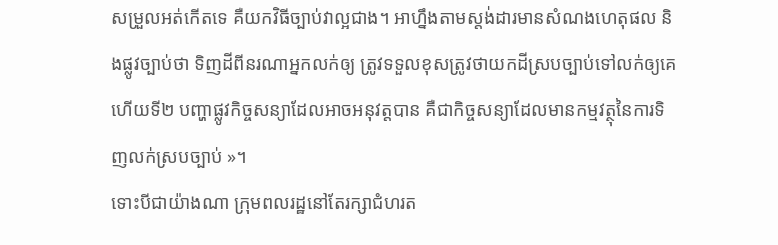សម្រួលអត់កើតទេ គឺយកវិធីច្បាប់វាល្អជាង។ អាហ្នឹងតាមស្តង់ដារមានសំណងហេតុផល និងផ្លូវច្បាប់ថា ទិញដីពីនរណាអ្នកលក់ឲ្យ ត្រូវទទួលខុសត្រូវថាយកដីស្របច្បាប់ទៅលក់ឲ្យគេ ហើយទី២ បញ្ហាផ្លូវកិច្ចសន្យាដែលអាចអនុវត្តបាន គឺជាកិច្ចសន្យាដែលមានកម្មវត្ថុនៃការទិញលក់ស្របច្បាប់ »។
ទោះបីជាយ៉ាងណា ក្រុមពលរដ្ឋនៅតែរក្សាជំហរត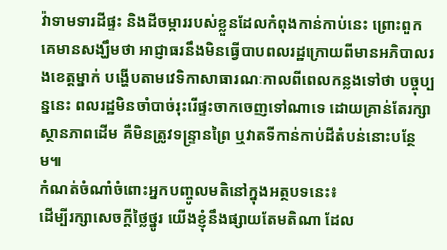វ៉ាទាមទារដីផ្ទះ និងដីចម្ការរបស់ខ្លួនដែលកំពុងកាន់កាប់នេះ ព្រោះពួកគេមានសង្ឃឹមថា អាជ្ញាធរនឹងមិនធ្វើបាបពលរដ្ឋក្រោយពីមានអភិបាលរងខេត្តម្នាក់ បង្ហើបតាមវេទិកាសាធារណៈកាលពីពេលកន្លងទៅថា បច្ចុប្បន្ននេះ ពលរដ្ឋមិនចាំបាច់រុះរើផ្ទះចាកចេញទៅណាទេ ដោយគ្រាន់តែរក្សាស្ថានភាពដើម គឺមិនត្រូវទន្ទ្រានព្រៃ ឬវាតទីកាន់កាប់ដីតំបន់នោះបន្ថែម៕
កំណត់ចំណាំចំពោះអ្នកបញ្ចូលមតិនៅក្នុងអត្ថបទនេះ៖
ដើម្បីរក្សាសេចក្ដីថ្លៃថ្នូរ យើងខ្ញុំនឹងផ្សាយតែមតិណា ដែល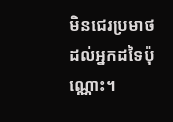មិនជេរប្រមាថដល់អ្នកដទៃប៉ុណ្ណោះ។